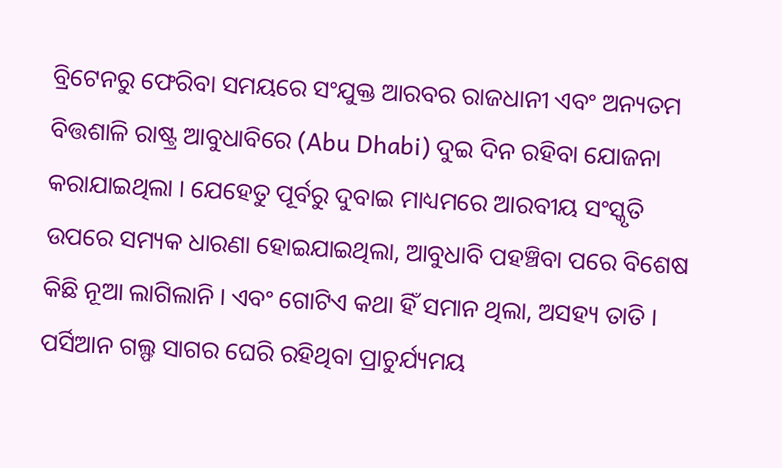ବ୍ରିଟେନରୁ ଫେରିବା ସମୟରେ ସଂଯୁକ୍ତ ଆରବର ରାଜଧାନୀ ଏବଂ ଅନ୍ୟତମ ବିତ୍ତଶାଳି ରାଷ୍ଟ୍ର ଆବୁଧାବିରେ (Abu Dhabi) ଦୁଇ ଦିନ ରହିବା ଯୋଜନା କରାଯାଇଥିଲା । ଯେହେତୁ ପୂର୍ବରୁ ଦୁବାଇ ମାଧ୍ୟମରେ ଆରବୀୟ ସଂସ୍କୃତି ଉପରେ ସମ୍ୟକ ଧାରଣା ହୋଇଯାଇଥିଲା, ଆବୁଧାବି ପହଞ୍ଚିବା ପରେ ବିଶେଷ କିଛି ନୂଆ ଲାଗିଲାନି । ଏବଂ ଗୋଟିଏ କଥା ହିଁ ସମାନ ଥିଲା, ଅସହ୍ୟ ତାତି । ପର୍ସିଆନ ଗଲ୍ଫ ସାଗର ଘେରି ରହିଥିବା ପ୍ରାଚୁର୍ଯ୍ୟମୟ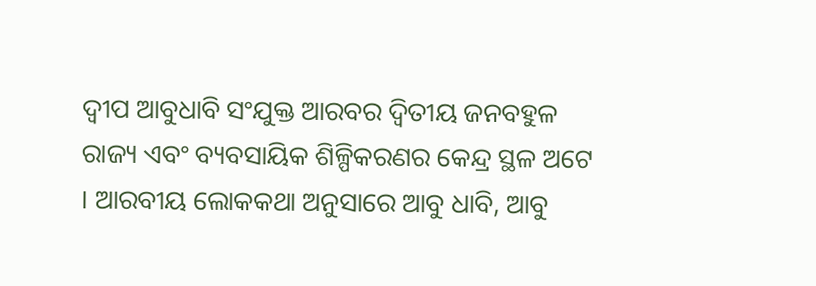ଦ୍ୱୀପ ଆବୁଧାବି ସଂଯୁକ୍ତ ଆରବର ଦ୍ୱିତୀୟ ଜନବହୁଳ ରାଜ୍ୟ ଏବଂ ବ୍ୟବସାୟିକ ଶିଳ୍ପିକରଣର କେନ୍ଦ୍ର ସ୍ଥଳ ଅଟେ । ଆରବୀୟ ଲୋକକଥା ଅନୁସାରେ ଆବୁ ଧାବି, ଆବୁ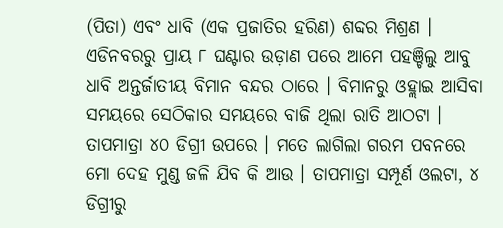(ପିତା) ଏବଂ ଧାବି (ଏକ ପ୍ରଜାତିର ହରିଣ) ଶବ୍ଦର ମିଶ୍ରଣ ।
ଏଡିନବରରୁ ପ୍ରାୟ ୮ ଘଣ୍ଟାର ଉଡ଼ାଣ ପରେ ଆମେ ପହଞ୍ଚିଲୁ ଆବୁ ଧାବି ଅନ୍ତର୍ଜାତୀୟ ବିମାନ ବନ୍ଦର ଠାରେ । ବିମାନରୁ ଓହ୍ଲାଇ ଆସିବା ସମୟରେ ସେଠିକାର ସମୟରେ ବାଜି ଥିଲା ରାତି ଆଠଟା । ତାପମାତ୍ରା ୪୦ ଡିଗ୍ରୀ ଉପରେ । ମତେ ଲାଗିଲା ଗରମ ପବନରେ ମୋ ଦେହ ମୁଣ୍ଡ ଜଳି ଯିବ କି ଆଉ । ତାପମାତ୍ରା ସମ୍ପୂର୍ଣ ଓଲଟା, ୪ ଡିଗ୍ରୀରୁ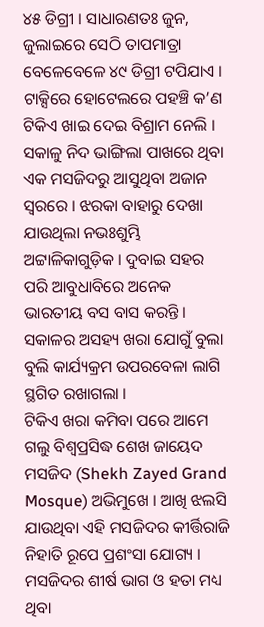୪୫ ଡିଗ୍ରୀ । ସାଧାରଣତଃ ଜୁନ, ଜୁଲାଇରେ ସେଠି ତାପମାତ୍ରା ବେଳେବେଳେ ୪୯ ଡିଗ୍ରୀ ଟପିଯାଏ ।
ଟାକ୍ସିରେ ହୋଟେଲରେ ପହଞ୍ଚି କ’ଣ ଟିକିଏ ଖାଇ ଦେଇ ବିଶ୍ରାମ ନେଲି । ସକାଳୁ ନିଦ ଭାଙ୍ଗିଲା ପାଖରେ ଥିବା ଏକ ମସଜିଦରୁ ଆସୁଥିବା ଅଜାନ ସ୍ୱରରେ । ଝରକା ବାହାରୁ ଦେଖା ଯାଉଥିଲା ନଭଃଶୁମ୍ଭି ଅଟ୍ଟାଳିକାଗୁଡ଼ିକ । ଦୁବାଇ ସହର ପରି ଆବୁଧାବିରେ ଅନେକ ଭାରତୀୟ ବସ ବାସ କରନ୍ତି । ସକାଳର ଅସହ୍ୟ ଖରା ଯୋଗୁଁ ବୁଲା ବୁଲି କାର୍ଯ୍ୟକ୍ରମ ଉପରବେଳା ଲାଗି ସ୍ଥଗିତ ରଖାଗଲା ।
ଟିକିଏ ଖରା କମିବା ପରେ ଆମେ ଗଲୁ ବିଶ୍ୱପ୍ରସିଦ୍ଧ ଶେଖ ଜାୟେଦ ମସଜିଦ (Shekh Zayed Grand Mosque) ଅଭିମୁଖେ । ଆଖି ଝଲସି ଯାଉଥିବା ଏହି ମସଜିଦର କୀର୍ତ୍ତିରାଜି ନିହାତି ରୂପେ ପ୍ରଶଂସା ଯୋଗ୍ୟ । ମସଜିଦର ଶୀର୍ଷ ଭାଗ ଓ ହତା ମଧ୍ୟ ଥିବା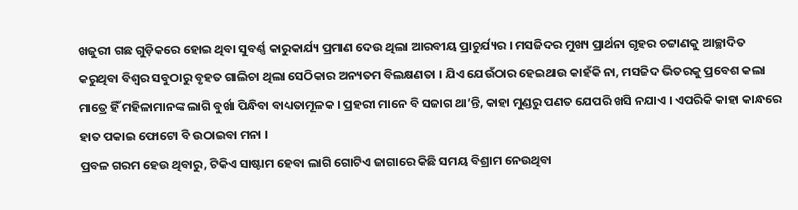ଖଜୁରୀ ଗଛ ଗୁଡ଼ିକରେ ହୋଇ ଥିବା ସୁବର୍ଣ୍ଣ କାରୁକାର୍ଯ୍ୟ ପ୍ରମାଣ ଦେଉ ଥିଲା ଆରବୀୟ ପ୍ରାଚୁର୍ଯ୍ୟର । ମସଜିଦର ମୁଖ୍ୟ ପ୍ରାର୍ଥନା ଗୃହର ଚଟ୍ଟାଣକୁ ଆଚ୍ଛାଦିତ କରୁଥିବା ବିଶ୍ୱର ସବୁଠାରୁ ବୃହତ ଗାଲିଚା ଥିଲା ସେଠିକାର ଅନ୍ୟତମ ବିଲକ୍ଷଣତା । ଯିଏ ଯେଉଁଠାର ହେଇଥାଉ କାହଁକି ନା, ମସଜିଦ ଭିତରକୁ ପ୍ରବେଶ କଲା ମାତ୍ରେ ହିଁ ମହିଳାମାନଙ୍କ ଲାଗି ବୁର୍ଖା ପିନ୍ଧିବା ବାଧ୍ୟତାମୂଳକ । ପ୍ରହରୀ ମାନେ ବି ସଜାଗ ଥା’ନ୍ତି, କାହା ମୁଣ୍ଡରୁ ପଣତ ଯେପରି ଖସି ନଯାଏ । ଏପରିକି କାହା କାନ୍ଧରେ ହାତ ପକାଇ ଫୋଟୋ ବି ଉଠାଇବା ମନା ।
ପ୍ରବଳ ଗରମ ହେଉ ଥିବାରୁ, ଟିକିଏ ସାଷ୍ଟାମ ହେବା ଲାଗି ଗୋଟିଏ ଜାଗାରେ କିଛି ସମୟ ବିଶ୍ରାମ ନେଉଥିବା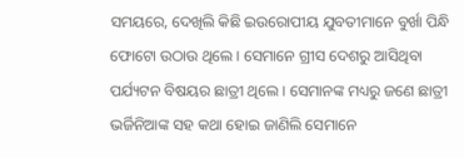ସମୟରେ, ଦେଖିଲି କିଛି ଇଉରୋପୀୟ ଯୁବତୀମାନେ ବୁର୍ଖା ପିନ୍ଧି ଫୋଟୋ ଉଠାଉ ଥିଲେ । ସେମାନେ ଗ୍ରୀସ ଦେଶରୁ ଆସିଥିବା ପର୍ଯ୍ୟଟନ ବିଷୟର ଛାତ୍ରୀ ଥିଲେ । ସେମାନଙ୍କ ମଧ୍ୟରୁ ଜଣେ ଛାତ୍ରୀ ଭର୍ଜିନିଆଙ୍କ ସହ କଥା ହୋଇ ଜାଣିଲି ସେମାନେ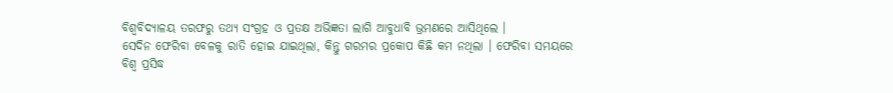ବିଶ୍ୱବିଦ୍ୟାଳୟ ତରଫରୁ ତଥ୍ୟ ସଂଗ୍ରହ ଓ ପ୍ରତକ୍ଷ ଅଭିଜ୍ଞତା ଲାଗି ଆବୁଧାବି ଭ୍ରମଣରେ ଆସିଥିଲେ ।
ସେଦିନ ଫେରିବା ବେଳକୁ ରାତି ହୋଇ ଯାଇଥିଲା, କିନ୍ତୁ ଗରମର ପ୍ରକୋପ କିଛି କମ ନଥିଲା । ଫେରିବା ସମୟରେ ବିଶ୍ୱ ପ୍ରସିଦ୍ଧ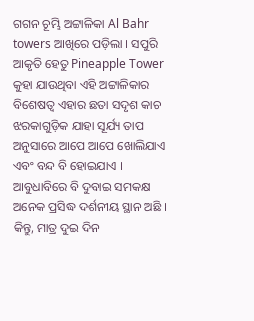ଗଗନ ଚୂମ୍ଭି ଅଟ୍ଟାଳିକା Al Bahr towers ଆଖିରେ ପଡ଼ିଲା । ସପୁରି ଆକୃତି ହେତୁ Pineapple Tower କୁହା ଯାଉଥିବା ଏହି ଅଟ୍ଟାଳିକାର ବିଶେଷତ୍ୱ ଏହାର ଛତା ସଦୃଶ କାଚ ଝରକାଗୁଡ଼ିକ ଯାହା ସୂର୍ଯ୍ୟ ତାପ ଅନୁସାରେ ଆପେ ଆପେ ଖୋଲିଯାଏ ଏବଂ ବନ୍ଦ ବି ହୋଇଯାଏ ।
ଆବୁଧାବିରେ ବି ଦୁବାଇ ସମକକ୍ଷ ଅନେକ ପ୍ରସିଦ୍ଧ ଦର୍ଶନୀୟ ସ୍ଥାନ ଅଛି । କିନ୍ତୁ, ମାତ୍ର ଦୁଇ ଦିନ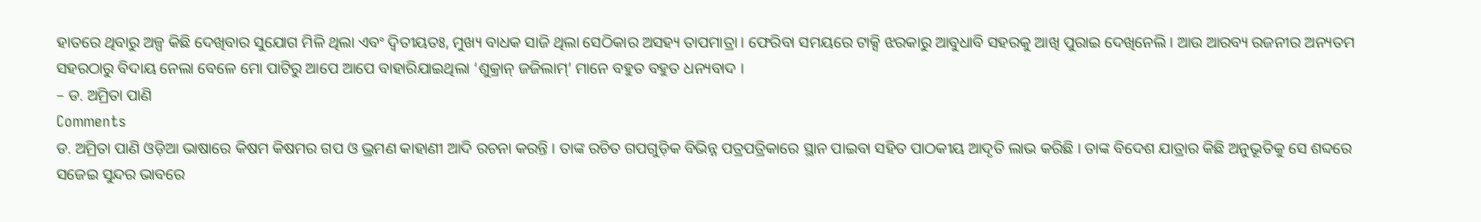ହାତରେ ଥିବାରୁ ଅଳ୍ପ କିଛି ଦେଖିବାର ସୁଯୋଗ ମିଳି ଥିଲା ଏବଂ ଦ୍ୱିତୀୟତଃ, ମୁଖ୍ୟ ବାଧକ ସାଜି ଥିଲା ସେଠିକାର ଅସହ୍ୟ ତାପମାତ୍ରା । ଫେରିବା ସମୟରେ ଟାକ୍ସି ଝରକାରୁ ଆବୁଧାବି ସହରକୁ ଆଖି ପୁରାଇ ଦେଖିନେଲି । ଆଉ ଆରବ୍ୟ ରଜନୀର ଅନ୍ୟତମ ସହରଠାରୁ ବିଦାୟ ନେଲା ବେଳେ ମୋ ପାଟିରୁ ଆପେ ଆପେ ବାହାରିଯାଇଥିଲା ‘ଶୁକ୍ରାନ୍ ଜଜିଲାମ୍’ ମାନେ ବହୁତ ବହୁତ ଧନ୍ୟବାଦ ।
– ଡ. ଅମ୍ରିତା ପାଣି
Comments
ଡ. ଅମ୍ରିତା ପାଣି ଓଡ଼ିଆ ଭାଷାରେ କିଷମ କିଷମର ଗପ ଓ ଭ୍ରମଣ କାହାଣୀ ଆଦି ରଚନା କରନ୍ତି । ତାଙ୍କ ରଚିତ ଗପଗୁଡ଼ିକ ବିଭିନ୍ନ ପତ୍ରପତ୍ରିକାରେ ସ୍ଥାନ ପାଇବା ସହିତ ପାଠକୀୟ ଆଦୃତି ଲାଭ କରିଛି । ତାଙ୍କ ବିଦେଶ ଯାତ୍ରାର କିଛି ଅନୁଭୂତିକୁ ସେ ଶବ୍ଦରେ ସଜେଇ ସୁନ୍ଦର ଭାବରେ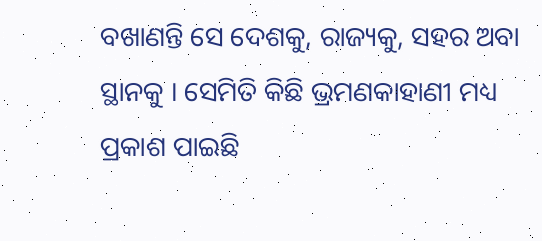ବଖାଣନ୍ତି ସେ ଦେଶକୁ, ରାଜ୍ୟକୁ, ସହର ଅବା ସ୍ଥାନକୁ । ସେମିତି କିଛି ଭ୍ରମଣକାହାଣୀ ମଧ୍ୟ ପ୍ରକାଶ ପାଇଛି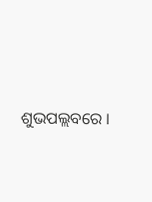ଶୁଭପଲ୍ଲବରେ ।